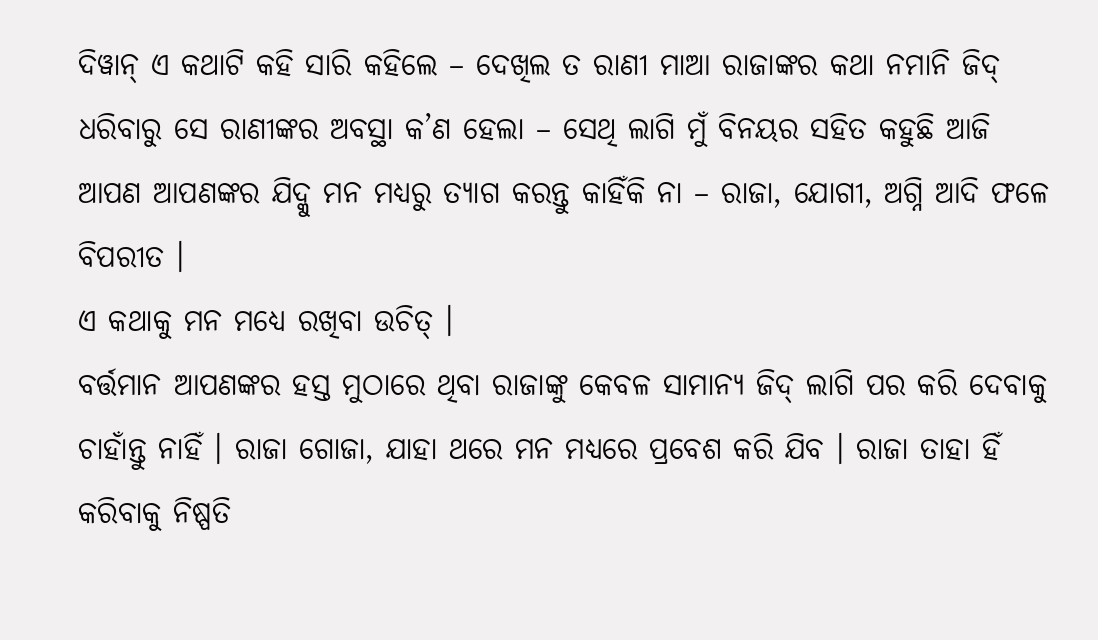ଦିୱାନ୍ ଏ କଥାଟି କହି ସାରି କହିଲେ – ଦେଖିଲ ତ ରାଣୀ ମାଆ ରାଜାଙ୍କର କଥା ନମାନି ଜିଦ୍ ଧରିବାରୁ ସେ ରାଣୀଙ୍କର ଅବସ୍ଥା କ’ଣ ହେଲା – ସେଥି ଲାଗି ମୁଁ ବିନୟର ସହିତ କହୁଛି ଆଜି ଆପଣ ଆପଣଙ୍କର ଯିଦ୍କୁ ମନ ମଧ୍ୟରୁ ତ୍ୟାଗ କରନ୍ତୁ କାହିଁକି ନା – ରାଜା, ଯୋଗୀ, ଅଗ୍ନି ଆଦି ଫଳେ ବିପରୀତ ।
ଏ କଥାକୁ ମନ ମଧ୍ୟେ ରଖିବା ଉଚିତ୍ ।
ବର୍ତ୍ତମାନ ଆପଣଙ୍କର ହସ୍ତ ମୁଠାରେ ଥିବା ରାଜାଙ୍କୁ କେବଳ ସାମାନ୍ୟ ଜିଦ୍ ଲାଗି ପର କରି ଦେବାକୁ ଚାହାଁନ୍ତୁ ନାହିଁ । ରାଜା ଗୋଜା, ଯାହା ଥରେ ମନ ମଧ୍ୟରେ ପ୍ରବେଶ କରି ଯିବ । ରାଜା ତାହା ହିଁ କରିବାକୁ ନିଷ୍ପତି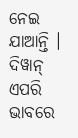ନେଇ ଯାଆନ୍ତି ।
ଦିୱାନ୍ ଏପରି ଭାବରେ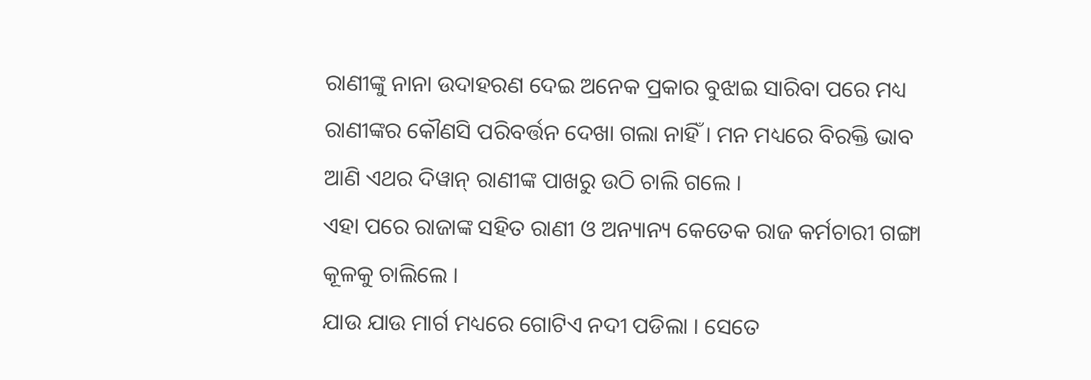ରାଣୀଙ୍କୁ ନାନା ଉଦାହରଣ ଦେଇ ଅନେକ ପ୍ରକାର ବୁଝାଇ ସାରିବା ପରେ ମଧ୍ୟ ରାଣୀଙ୍କର କୌଣସି ପରିବର୍ତ୍ତନ ଦେଖା ଗଲା ନାହିଁ । ମନ ମଧ୍ୟରେ ବିରକ୍ତି ଭାବ ଆଣି ଏଥର ଦିୱାନ୍ ରାଣୀଙ୍କ ପାଖରୁ ଉଠି ଚାଲି ଗଲେ ।
ଏହା ପରେ ରାଜାଙ୍କ ସହିତ ରାଣୀ ଓ ଅନ୍ୟାନ୍ୟ କେତେକ ରାଜ କର୍ମଚାରୀ ଗଙ୍ଗା କୂଳକୁ ଚାଲିଲେ ।
ଯାଉ ଯାଉ ମାର୍ଗ ମଧ୍ୟରେ ଗୋଟିଏ ନଦୀ ପଡିଲା । ସେତେ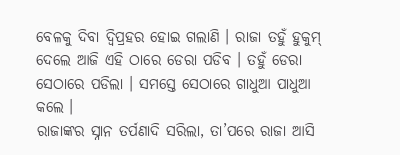ବେଳକୁ ଦିବା ଦ୍ୱିପ୍ରହର ହୋଇ ଗଲାଣି । ରାଜା ତହୁଁ ହୁକୁମ୍ ଦେଲେ ଆଜି ଏହି ଠାରେ ଡେରା ପଡିବ । ତହୁଁ ଡେରା ସେଠାରେ ପଡିଲା । ସମସ୍ତେ ସେଠାରେ ଗାଧୁଆ ପାଧୁଆ କଲେ ।
ରାଜାଙ୍କର ସ୍ନାନ ତର୍ପଣାଦି ସରିଲା, ତା’ପରେ ରାଜା ଆସି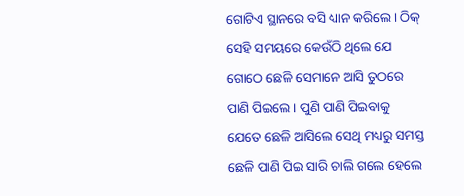ଗୋଟିଏ ସ୍ଥାନରେ ବସି ଧ୍ୟାନ କରିଲେ । ଠିକ୍ ସେହି ସମୟରେ କେଉଁଠି ଥିଲେ ଯେ ଗୋଠେ ଛେଳି ସେମାନେ ଆସି ତୁଠରେ ପାଣି ପିଇଲେ । ପୁଣି ପାଣି ପିଇବାକୁ ଯେତେ ଛେଳି ଆସିଲେ ସେଥି ମଧ୍ୟରୁ ସମସ୍ତ ଛେଳି ପାଣି ପିଇ ସାରି ଚାଲି ଗଲେ ହେଲେ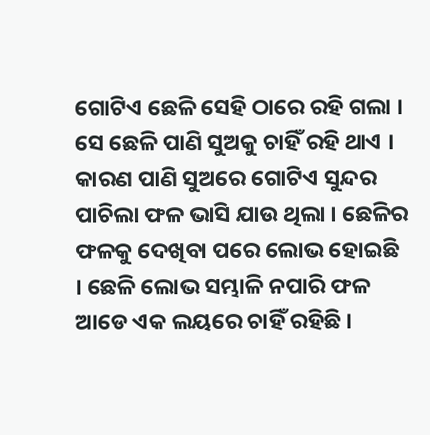ଗୋଟିଏ ଛେଳି ସେହି ଠାରେ ରହି ଗଲା । ସେ ଛେଳି ପାଣି ସୁଅକୁ ଚାହିଁ ରହି ଥାଏ । କାରଣ ପାଣି ସୁଅରେ ଗୋଟିଏ ସୁନ୍ଦର ପାଚିଲା ଫଳ ଭାସି ଯାଉ ଥିଲା । ଛେଳିର ଫଳକୁ ଦେଖିବା ପରେ ଲୋଭ ହୋଇଛି । ଛେଳି ଲୋଭ ସମ୍ଭାଳି ନପାରି ଫଳ ଆଡେ ଏକ ଲୟରେ ଚାହିଁ ରହିଛି ।